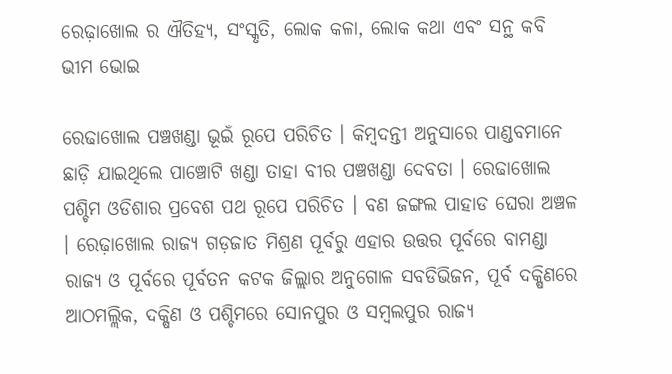ରେଢ଼ାଖୋଲ ର ଐତିହ୍ୟ, ସଂସ୍କୃତି, ଲୋକ କଳା, ଲୋକ କଥା ଏବଂ ସନ୍ଥ କବି ଭୀମ ଭୋଇ

ରେଢାଖୋଲ ପଞ୍ଚଖଣ୍ଡା ଭୂଇଁ ରୂପେ ପରିଚିତ । କିମ୍ବଦନ୍ତୀ ଅନୁସାରେ ପାଣ୍ଡବମାନେ ଛାଡ଼ି ଯାଇଥିଲେ ପାଞ୍ଚୋଟି ଖଣ୍ଡା ତାହା ବୀର ପଞ୍ଚଖଣ୍ଡା ଦେବତା । ରେଢାଖୋଲ ପଶ୍ଚିମ ଓଡିଶାର ପ୍ରବେଶ ପଥ ରୂପେ ପରିଚିତ । ବଣ ଜଙ୍ଗଲ ପାହାଡ ଘେରା ଅଞ୍ଚଳ । ରେଢ଼ାଖୋଲ ରାଜ୍ୟ ଗଡ଼ଜାତ ମିଶ୍ରଣ ପୂର୍ବରୁ ଏହାର ଉତ୍ତର ପୂର୍ବରେ ବାମଣ୍ଡା ରାଜ୍ୟ ଓ ପୂର୍ବରେ ପୂର୍ବତନ କଟକ ଜିଲ୍ଲାର ଅନୁଗୋଳ ସବଡିଭିଜନ, ପୂର୍ବ ଦକ୍ଷିଣରେ ଆଠମଲ୍ଲିକ, ଦକ୍ଷିଣ ଓ ପଶ୍ଚିମରେ ସୋନପୁର ଓ ସମ୍ବଲପୁର ରାଜ୍ୟ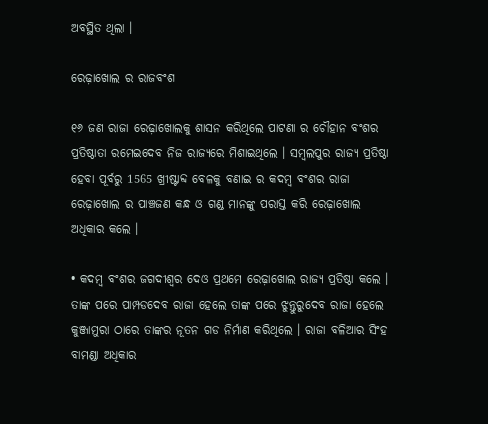ଅବସ୍ଥିତ ଥିଲା ।

ରେଢ଼ାଖୋଲ ର ରାଜବଂଶ

୧୬ ଜଣ ରାଜା ରେଢ଼ାଖୋଲକୁ ଶାସନ କରିଥିଲେ ପାଟଣା ର ଚୌହାନ ବଂଶର ପ୍ରତିଷ୍ଠାତା ରମେଇଦେବ ନିଜ ରାଜ୍ୟରେ ମିଶାଇଥିଲେ । ସମ୍ବଲପୁର ରାଜ୍ୟ ପ୍ରତିଷ୍ଠା ହେବା ପୂର୍ବରୁ 1565 ଖ୍ରୀଷ୍ଟାବ୍ଦ ବେଳକୁ ବଣାଇ ର କଦମ୍ବ ବଂଶର ରାଜା ରେଢ଼ାଖୋଲ ର ପାଞ୍ଚଜଣ କନ୍ଧ ଓ ଗଣ୍ଡ ମାନଙ୍କୁ ପରାସ୍ତ କରି ରେଢ଼ାଖୋଲ ଅଧିକାର କଲେ ।

• କଦମ୍ବ ବଂଶର ଜଗଦୀଶ୍ୱର ଦେଓ ପ୍ରଥମେ ରେଢ଼ାଖୋଲ ରାଜ୍ୟ ପ୍ରତିଷ୍ଠା କଲେ । ତାଙ୍କ ପରେ ପାମ୍ପଡଦେବ ରାଜା ହେଲେ ତାଙ୍କ ପରେ ଝୁନ୍ତୁରୁଦେବ ରାଜା ହେଲେ କୁଞ୍ଜାମୁରା ଠାରେ ତାଙ୍କର ନୂତନ ଗଡ ନିର୍ମାଣ କରିଥିଲେ । ରାଜା ବଳିଆର ସିଂହ ବାମଣ୍ଡା ଅଧିକାର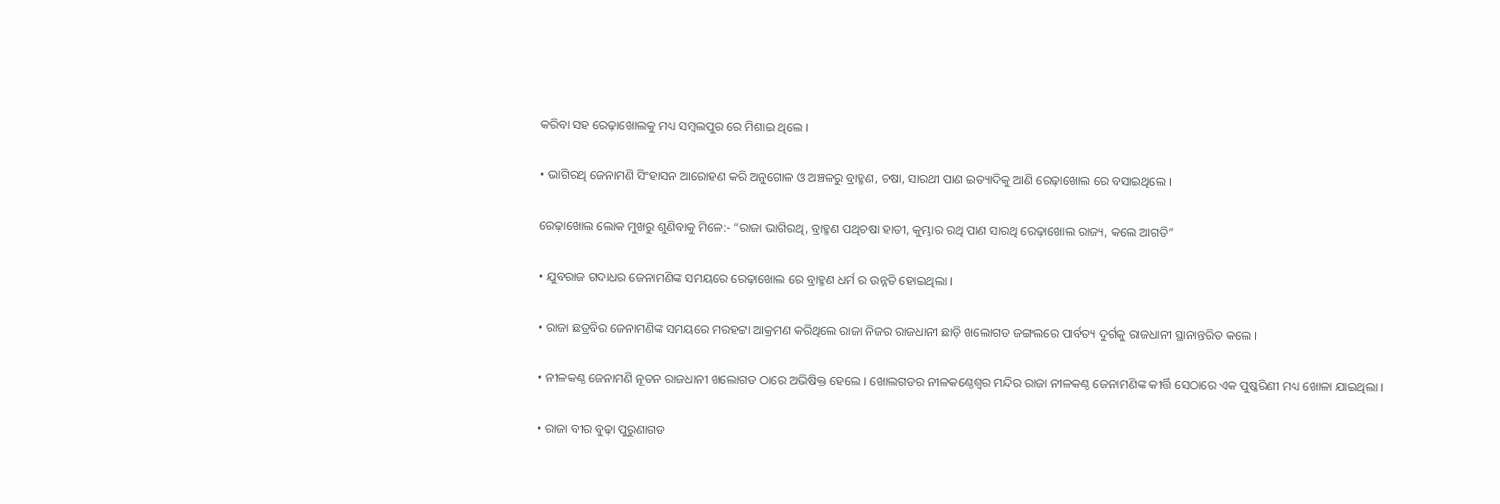କରିବା ସହ ରେଢ଼ାଖୋଲକୁ ମଧ୍ୟ ସମ୍ବଲପୁର ରେ ମିଶାଇ ଥିଲେ ।

• ଭାଗିରଥି ଜେନାମଣି ସିଂହାସନ ଆରୋହଣ କରି ଅନୁଗୋଳ ଓ ଅଞ୍ଚଳରୁ ବ୍ରାହ୍ମଣ, ଚଷା, ସାରଥୀ ପାଣ ଇତ୍ୟାଦିକୁ ଆଣି ରେଢ଼ାଖୋଲ ରେ ବସାଇଥିଲେ ।

ରେଢ଼ାଖୋଲ ଲୋକ ମୁଖରୁ ଶୁଣିବାକୁ ମିଳେ:- “ରାଜା ଭାଗିରଥି, ବ୍ରାହ୍ମଣ ପଥିଚଷା ହାତୀ, କୁମ୍ଭାର ରଥି ପାଣ ସାରଥି ରେଢ଼ାଖୋଲ ରାଜ୍ୟ, କଲେ ଆଗତି”

• ଯୁବରାଜ ଗଦାଧର ଜେନାମଣିଙ୍କ ସମୟରେ ରେଢ଼ାଖୋଲ ରେ ବ୍ରାହ୍ମଣ ଧର୍ମ ର ଉନ୍ନତି ହୋଇଥିଲା ।

• ରାଜା ଛତ୍ରବିର ଜେନାମଣିଙ୍କ ସମୟରେ ମରହଟ୍ଟା ଆକ୍ରମଣ କରିଥିଲେ ରାଜା ନିଜର ରାଜଧାନୀ ଛାଡ଼ି ଖଲୋଗଡ ଜଙ୍ଗଲରେ ପାର୍ବତ୍ୟ ଦୁର୍ଗକୁ ରାଜଧାନୀ ସ୍ଥାନାନ୍ତରିତ କଲେ ।

• ନୀଳକଣ୍ଠ ଜେନାମଣି ନୂତନ ରାଜଧାନୀ ଖଲୋଗଡ ଠାରେ ଅଭିଷିକ୍ତ ହେଲେ । ଖୋଲଗଡର ନୀଳକଣ୍ଠେଶ୍ଵର ମନ୍ଦିର ରାଜା ନୀଳକଣ୍ଠ ଜେନାମଣିଙ୍କ କୀର୍ତ୍ତି ସେଠାରେ ଏକ ପୁଷ୍କରିଣୀ ମଧ୍ୟ ଖୋଳା ଯାଇଥିଲା ।

• ରାଜା ବୀର ବୁଢ଼ା ପୁରୁଣାଗଡ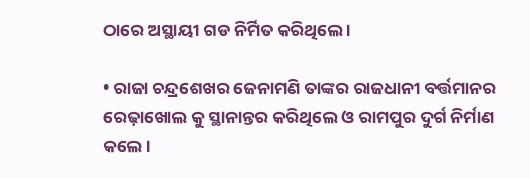ଠାରେ ଅସ୍ଥାୟୀ ଗଡ ନିର୍ମିତ କରିଥିଲେ ।

• ରାଜା ଚନ୍ଦ୍ରଶେଖର ଜେନାମଣି ତାଙ୍କର ରାଜଧାନୀ ବର୍ତ୍ତମାନର ରେଢ଼ାଖୋଲ କୁ ସ୍ଥାନାନ୍ତର କରିଥିଲେ ଓ ରାମପୁର ଦୁର୍ଗ ନିର୍ମାଣ କଲେ ।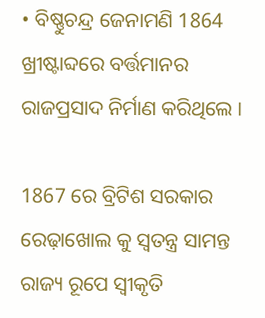• ବିଷ୍ଣୁଚନ୍ଦ୍ର ଜେନାମଣି 1864 ଖ୍ରୀଷ୍ଟାବ୍ଦରେ ବର୍ତ୍ତମାନର ରାଜପ୍ରସାଦ ନିର୍ମାଣ କରିଥିଲେ ।

1867 ରେ ବ୍ରିଟିଶ ସରକାର ରେଢ଼ାଖୋଲ କୁ ସ୍ଵତନ୍ତ୍ର ସାମନ୍ତ ରାଜ୍ୟ ରୂପେ ସ୍ଵୀକୃତି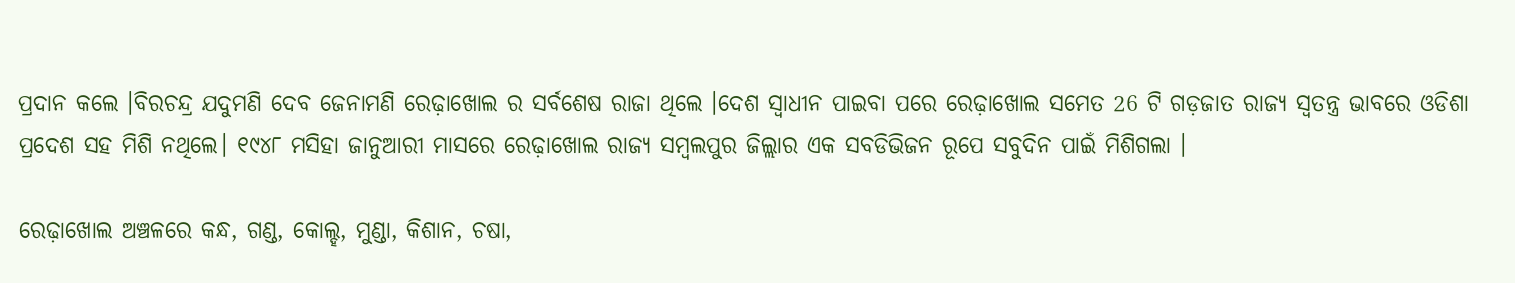ପ୍ରଦାନ କଲେ ।ବିରଚନ୍ଦ୍ର ଯଦୁମଣି ଦେବ ଜେନାମଣି ରେଢ଼ାଖୋଲ ର ସର୍ବଶେଷ ରାଜା ଥିଲେ ।ଦେଶ ସ୍ବାଧୀନ ପାଇବା ପରେ ରେଢ଼ାଖୋଲ ସମେତ 26 ଟି ଗଡ଼ଜାତ ରାଜ୍ୟ ସ୍ୱତନ୍ତ୍ର ଭାବରେ ଓଡିଶା ପ୍ରଦେଶ ସହ ମିଶି ନଥିଲେ। ୧୯୪୮ ମସିହା ଜାନୁଆରୀ ମାସରେ ରେଢ଼ାଖୋଲ ରାଜ୍ୟ ସମ୍ବଲପୁର ଜିଲ୍ଲାର ଏକ ସବଡିଭିଜନ ରୂପେ ସବୁଦିନ ପାଇଁ ମିଶିଗଲା ।

ରେଢ଼ାଖୋଲ ଅଞ୍ଚଳରେ କନ୍ଧ, ଗଣ୍ଡ, କୋଲ୍ହ, ମୁଣ୍ଡା, କିଶାନ, ଚଷା,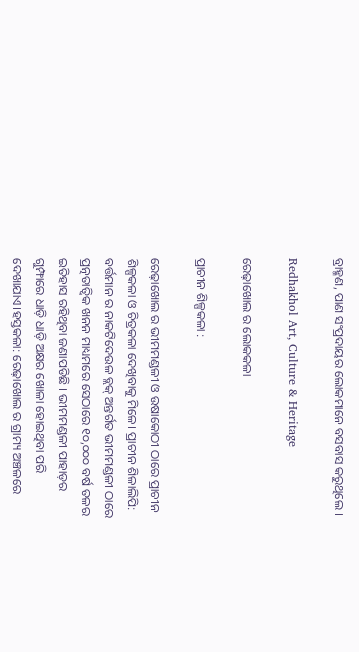ବ୍ରାହ୍ମଣ, ପାଣ ସଂପ୍ରଦାୟର ଲୋକମାନେ ବସବାସ କରୁଥିଲେ ।

Redhakhol Art, Culture & Heritage

ରେଢ଼ାଖୋଲ ର ଲୋକକଳା

ପ୍ରାଚୀନ ଶିଳ୍ପକଳା :

ରେଢ଼ାଖୋଲ ର ଭୀମମଣ୍ଡଳୀ ଓ ଉଷାକୋଠୀ ଠାରେ ପ୍ରାଚୀନ ଶିଳ୍ପକଳା ଓ ଚିତ୍ରକଳା ଦେଖିବାକୁ ମିଳେ। ପ୍ରାଚୀନ ଶିଳାଲିପି: ବର୍ତ୍ତମାନ ର ନାକଟିଦେଉଳ ବ୍ଲକ୍ ଅନ୍ତର୍ଗତ ଭୀମମଣ୍ଡଳୀ ଠାରେ ପ୍ରତ୍ନତାତ୍ବିକ ଖନନ ମାଧ୍ୟମରେ ସେଠାରେ ୧୦,୦୦୦ ବର୍ଷ ତଳର ଇତିହାସ ରହିଥିବା ଜଣାପଡିଛି । ଭୀମମଣ୍ଡଳୀ ପାହାଡ଼ର ଗୁମ୍ଫାରେ ଧାଡ଼ି ଧାଡ଼ି ଅକ୍ଷର ଖୋଳା ହୋଇଥିବା ପରି ଦେଖାଯାଏ।ହସ୍ତକଳା: ରେଢ଼ାଖୋଲ ର ଗ୍ରାମ୍ୟ ଅଞ୍ଚଳରେ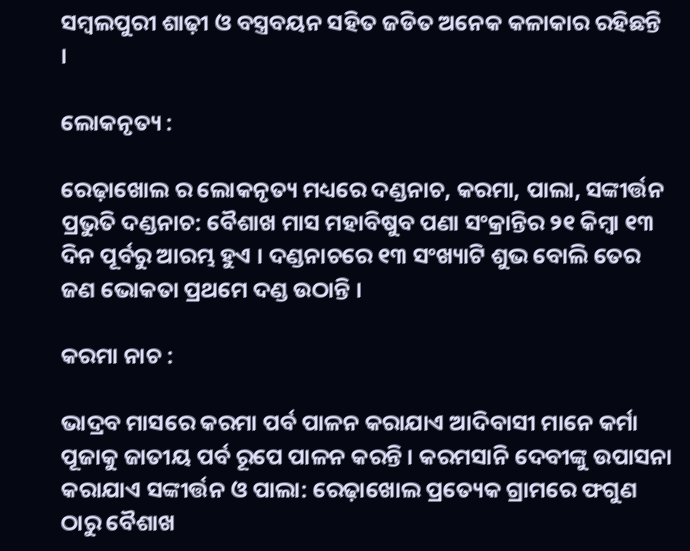ସମ୍ବଲପୁରୀ ଶାଢ଼ୀ ଓ ବସ୍ତ୍ରବୟନ ସହିତ ଜଡିତ ଅନେକ କଳାକାର ରହିଛନ୍ତି ।

ଲୋକନୃତ୍ୟ :

ରେଢ଼ାଖୋଲ ର ଲୋକନୃତ୍ୟ ମଧ୍ୟରେ ଦଣ୍ଡନାଚ, କରମା, ପାଲା, ସଙ୍କୀର୍ତ୍ତନ ପ୍ରଭୁତି ଦଣ୍ଡନାଚ: ବୈଶାଖ ମାସ ମହାବିଷୁବ ପଣା ସଂକ୍ରାନ୍ତିର ୨୧ କିମ୍ବା ୧୩ ଦିନ ପୂର୍ବରୁ ଆରମ୍ଭ ହୁଏ । ଦଣ୍ଡନାଚରେ ୧୩ ସଂଖ୍ୟାଟି ଶୁଭ ବୋଲି ତେର ଜଣ ଭୋକତା ପ୍ରଥମେ ଦଣ୍ଡ ଉଠାନ୍ତି ।

କରମା ନାଚ :

ଭାଦ୍ରବ ମାସରେ କରମା ପର୍ବ ପାଳନ କରାଯାଏ ଆଦିବାସୀ ମାନେ କର୍ମା ପୂଜାକୁ ଜାତୀୟ ପର୍ବ ରୂପେ ପାଳନ କରନ୍ତି । କରମସାନି ଦେବୀଙ୍କୁ ଉପାସନା କରାଯାଏ ସଙ୍କୀର୍ତ୍ତନ ଓ ପାଲା: ରେଢ଼ାଖୋଲ ପ୍ରତ୍ୟେକ ଗ୍ରାମରେ ଫଗୁଣ ଠାରୁ ବୈଶାଖ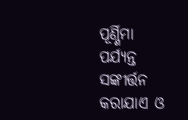ପୂର୍ଣ୍ଣିମା ପର୍ଯ୍ୟନ୍ତ ସଙ୍କୀର୍ତ୍ତନ କରାଯାଏ ଓ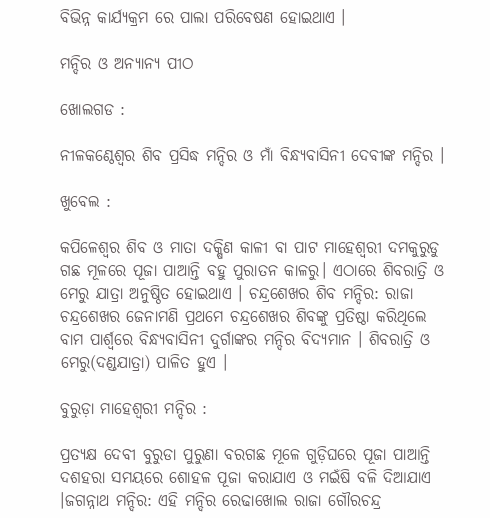ବିଭିନ୍ନ କାର୍ଯ୍ୟକ୍ରମ ରେ ପାଲା ପରିବେଷଣ ହୋଇଥାଏ ।

ମନ୍ଦିର ଓ ଅନ୍ୟାନ୍ୟ ପୀଠ

ଖୋଲଗଡ :

ନୀଳକଣ୍ଠେଶ୍ୱର ଶିବ ପ୍ରସିଦ୍ଧ ମନ୍ଦିର ଓ ମାଁ ବିନ୍ଧ୍ୟବାସିନୀ ଦେବୀଙ୍କ ମନ୍ଦିର ।

ଖୁବେଲ :

କପିଳେଶ୍ୱର ଶିବ ଓ ମାତା ଦକ୍ଷିଣ କାଳୀ ବା ପାଟ ମାହେଶ୍ୱରୀ ଦମକୁରୁଡୁ ଗଛ ମୂଳରେ ପୂଜା ପାଆନ୍ତି ବହୁ ପୁରାତନ କାଳରୁ। ଏଠାରେ ଶିବରାତ୍ରି ଓ ମେରୁ ଯାତ୍ରା ଅନୁଷ୍ଠିତ ହୋଇଥାଏ । ଚନ୍ଦ୍ରଶେଖର ଶିବ ମନ୍ଦିର: ରାଜା ଚନ୍ଦ୍ରଶେଖର ଜେନାମଣି ପ୍ରଥମେ ଚନ୍ଦ୍ରଶେଖର ଶିବଙ୍କୁ ପ୍ରତିଷ୍ଠା କରିଥିଲେ ବାମ ପାର୍ଶ୍ୱରେ ବିନ୍ଧ୍ୟବାସିନୀ ଦୁର୍ଗାଙ୍କର ମନ୍ଦିର ବିଦ୍ୟମାନ । ଶିବରାତ୍ରି ଓ ମେରୁ(ଦଣ୍ଡଯାତ୍ରା) ପାଳିତ ହୁଏ ।

ବୁରୁଡ଼ା ମାହେଶ୍ୱରୀ ମନ୍ଦିର :

ପ୍ରତ୍ୟକ୍ଷ ଦେବୀ ବୁରୁଡା ପୁରୁଣା ବରଗଛ ମୂଳେ ଗୁଡ଼ିଘରେ ପୂଜା ପାଆନ୍ତି ଦଶହରା ସମୟରେ ଶୋହଳ ପୂଜା କରାଯାଏ ଓ ମଇଁଷି ବଳି ଦିଆଯାଏ ।ଜଗନ୍ନାଥ ମନ୍ଦିର: ଏହି ମନ୍ଦିର ରେଢାଖୋଲ ରାଜା ଗୌରଚନ୍ଦ୍ର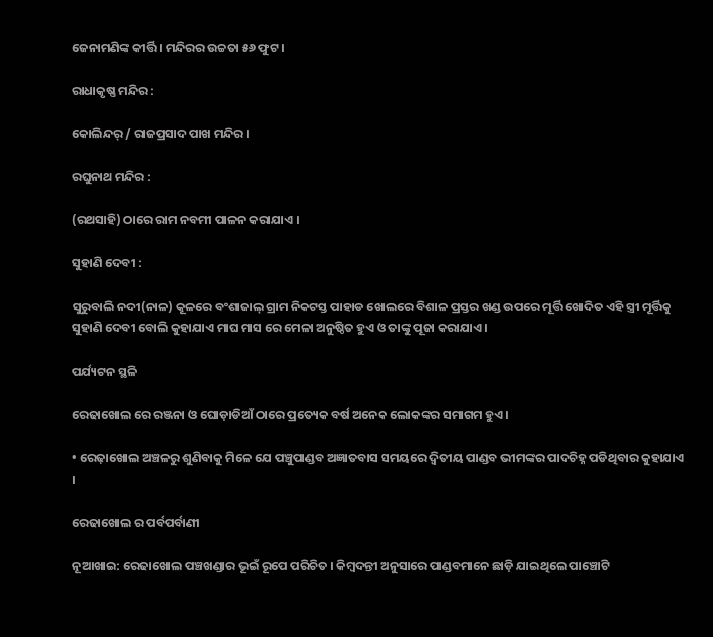ଜେନାମଣିଙ୍କ କୀର୍ତ୍ତି । ମନ୍ଦିରର ଉଚ୍ଚତା ୫୬ ଫୁଟ ।

ରାଧାକୃଷ୍ଣ ମନ୍ଦିର :

କୋଲିନ୍ଦର୍ / ରାଜପ୍ରସାଦ ପାଖ ମନ୍ଦିର ।

ରଘୁନାଥ ମନ୍ଦିର :

(ରଥସାହି) ଠାରେ ରାମ ନବମୀ ପାଳନ କରାଯାଏ ।

ସୁହାଣି ଦେବୀ :

ସୁରୁବାଲି ନଦୀ(ନାଳ) କୂଳରେ ବଂଶାଜାଲ୍ ଗ୍ରାମ ନିକଟସ୍ତ ପାହାଡ ଖୋଲରେ ବିଶାଳ ପ୍ରସ୍ତର ଖଣ୍ଡ ଉପରେ ମୂର୍ତ୍ତି ଖୋଦିତ ଏହି ସ୍ତ୍ରୀ ମୂର୍ତ୍ତିକୁ ସୁହାଣି ଦେବୀ ବୋଲି କୁହାଯାଏ ମାଘ ମାସ ରେ ମେଳା ଅନୁଷ୍ଠିତ ହୁଏ ଓ ତାଙ୍କୁ ପୂଜା କରାଯାଏ ।

ପର୍ଯ୍ୟଟନ ସ୍ଥଳି

ରେଢାଖୋଲ ରେ ରଞ୍ଜନା ଓ ଘୋଡ଼ାଡିଆଁ ଠାରେ ପ୍ରତ୍ୟେକ ବର୍ଷ ଅନେକ ଲୋକଙ୍କର ସମାଗମ ହୁଏ ।

• ରେଢ଼ାଖୋଲ ଅଞ୍ଚଳରୁ ଶୁଣିବାକୁ ମିଳେ ଯେ ପଞ୍ଚୁପାଣ୍ଡବ ଅଜ୍ଞାତବାସ ସମୟରେ ଦ୍ଵିତୀୟ ପାଣ୍ଡବ ଭୀମଙ୍କର ପାଦଚିହ୍ନ ପଡିଥିବାର କୁହାଯାଏ ।

ରେଢାଖୋଲ ର ପର୍ବପର୍ବାଣୀ

ନୂଆଖାଇ: ରେଢାଖୋଲ ପଞ୍ଚଖଣ୍ଡାର ଭୂଇଁ ରୂପେ ପରିଚିତ । କିମ୍ବଦନ୍ତୀ ଅନୁସାରେ ପାଣ୍ଡବମାନେ ଛାଡ଼ି ଯାଇଥିଲେ ପାଞ୍ଚୋଟି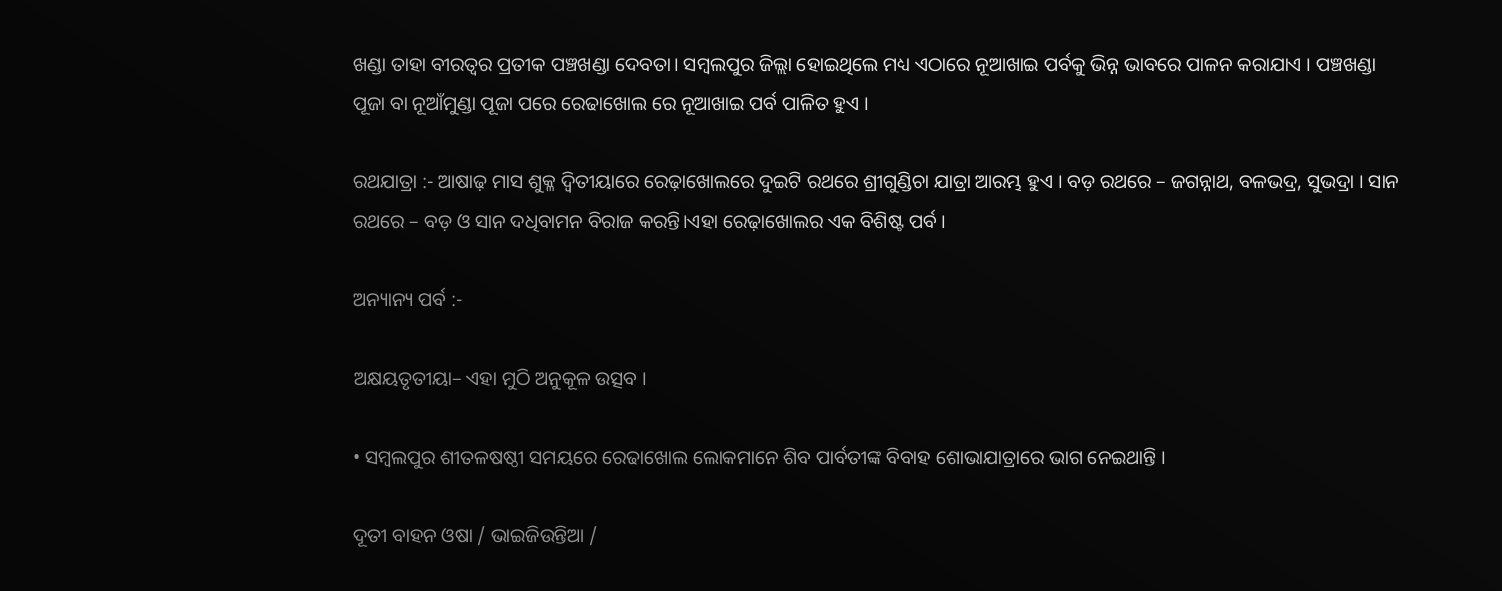ଖଣ୍ଡା ତାହା ବୀରତ୍ୱର ପ୍ରତୀକ ପଞ୍ଚଖଣ୍ଡା ଦେବତା। ସମ୍ବଲପୁର ଜିଲ୍ଲା ହୋଇଥିଲେ ମଧ୍ୟ ଏଠାରେ ନୂଆଖାଇ ପର୍ବକୁ ଭିନ୍ନ ଭାବରେ ପାଳନ କରାଯାଏ । ପଞ୍ଚଖଣ୍ଡା ପୂଜା ବା ନୂଆଁମୁଣ୍ଡା ପୂଜା ପରେ ରେଢାଖୋଲ ରେ ନୂଆଖାଇ ପର୍ବ ପାଳିତ ହୁଏ ।

ରଥଯାତ୍ରା :- ଆଷାଢ଼ ମାସ ଶୁକ୍ଳ ଦ୍ୱିତୀୟାରେ ରେଢ଼ାଖୋଲରେ ଦୁଇଟି ରଥରେ ଶ୍ରୀଗୁଣ୍ଡିଚା ଯାତ୍ରା ଆରମ୍ଭ ହୁଏ । ବଡ଼ ରଥରେ – ଜଗନ୍ନାଥ, ବଳଭଦ୍ର, ସୁଭଦ୍ରା । ସାନ ରଥରେ – ବଡ଼ ଓ ସାନ ଦଧିବାମନ ବିରାଜ କରନ୍ତି।ଏହା ରେଢ଼ାଖୋଲର ଏକ ବିଶିଷ୍ଟ ପର୍ବ ।

ଅନ୍ୟାନ୍ୟ ପର୍ବ :-

ଅକ୍ଷୟତୃତୀୟା– ଏହା ମୁଠି ଅନୁକୂଳ ଉତ୍ସବ ।

• ସମ୍ବଲପୁର ଶୀତଳଷଷ୍ଠୀ ସମୟରେ ରେଢାଖୋଲ ଲୋକମାନେ ଶିବ ପାର୍ବତୀଙ୍କ ବିବାହ ଶୋଭାଯାତ୍ରାରେ ଭାଗ ନେଇଥାନ୍ତି ।

ଦୂତୀ ବାହନ ଓଷା / ଭାଇଜିଉନ୍ତିଆ /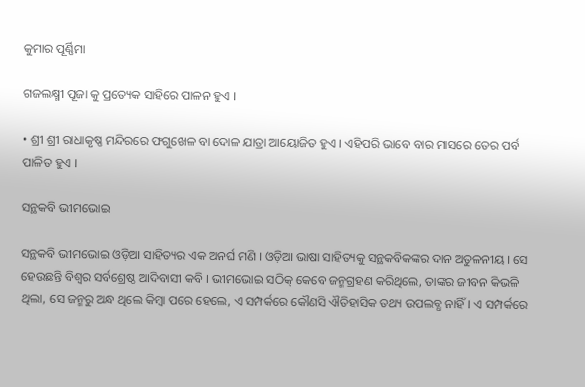କୁମାର ପୂର୍ଣ୍ଣିମା

ଗଜଲକ୍ଷ୍ମୀ ପୂଜା କୁ ପ୍ରତ୍ୟେକ ସାହିରେ ପାଳନ ହୁଏ ।

• ଶ୍ରୀ ଶ୍ରୀ ରାଧାକୃଷ୍ଣ ମନ୍ଦିରରେ ଫଗୁଖେଳ ବା ଦୋଳ ଯାତ୍ରା ଆୟୋଜିତ ହୁଏ । ଏହିପରି ଭାବେ ବାର ମାସରେ ତେର ପର୍ବ ପାଳିତ ହୁଏ ।

ସନ୍ଥକବି ଭୀମଭୋଇ

ସନ୍ଥକବି ଭୀମଭୋଇ ଓଡ଼ିଆ ସାହିତ୍ୟର ଏକ ଅନର୍ଘ ମଣି । ଓଡ଼ିଆ ଭାଷା ସାହିତ୍ୟକୁ ସନ୍ଥକବିକଙ୍କର ଦାନ ଅତୁଳନୀୟ । ସେ ହେଉଛନ୍ତି ବିଶ୍ଵର ସର୍ବଶ୍ରେଷ୍ଠ ଆଦିବାସୀ କବି । ଭୀମଭୋଇ ସଠିକ୍ କେବେ ଜନ୍ମଗ୍ରହଣ କରିଥିଲେ, ତାଙ୍କର ଜୀବନ କିଭଳି ଥିଲା, ସେ ଜନ୍ମରୁ ଅନ୍ଧ ଥିଲେ କିମ୍ବା ପରେ ହେଲେ, ଏ ସମ୍ପର୍କରେ କୌଣସି ଐତିହାସିକ ତଥ୍ୟ ଉପଲବ୍ଧ ନାହିଁ। ଏ ସମ୍ପର୍କରେ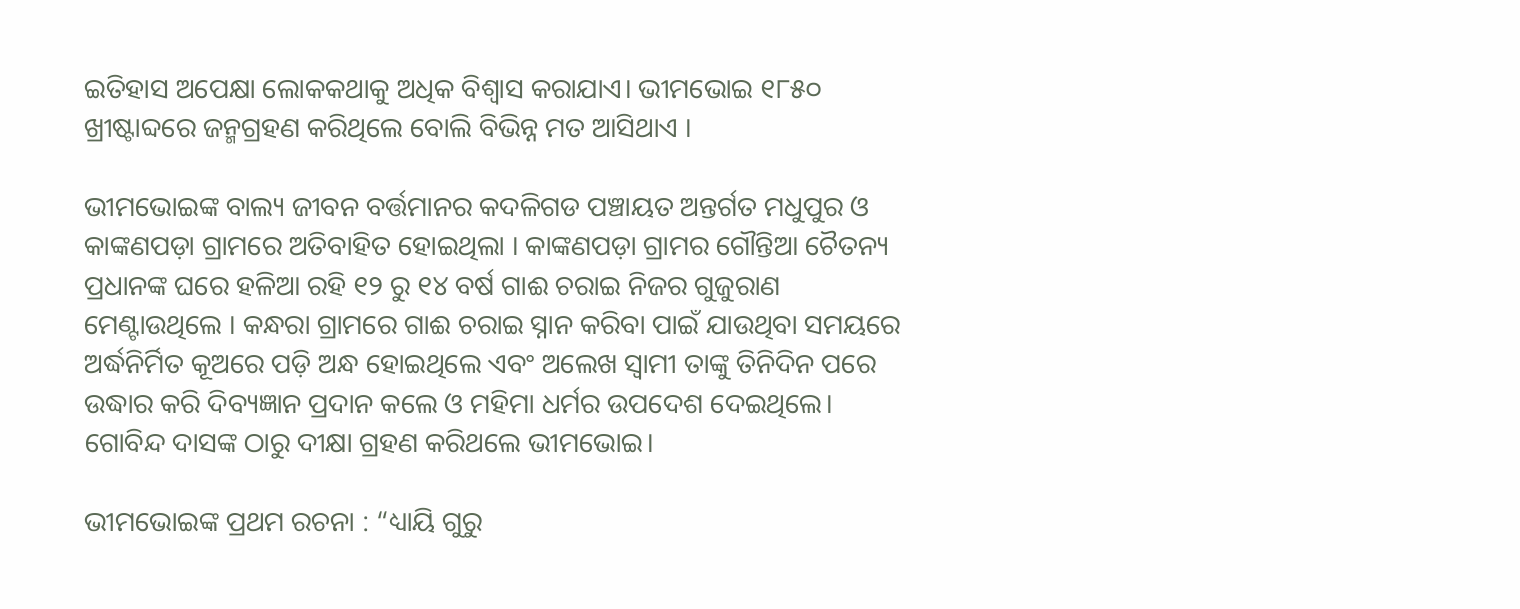ଇତିହାସ ଅପେକ୍ଷା ଲୋକକଥାକୁ ଅଧିକ ବିଶ୍ୱାସ କରାଯାଏ। ଭୀମଭୋଇ ୧୮୫୦ ଖ୍ରୀଷ୍ଟାବ୍ଦରେ ଜନ୍ମଗ୍ରହଣ କରିଥିଲେ ବୋଲି ବିଭିନ୍ନ ମତ ଆସିଥାଏ ।

ଭୀମଭୋଇଙ୍କ ବାଲ୍ୟ ଜୀବନ ବର୍ତ୍ତମାନର କଦଳିଗଡ ପଞ୍ଚାୟତ ଅନ୍ତର୍ଗତ ମଧୁପୁର ଓ କାଙ୍କଣପଡ଼ା ଗ୍ରାମରେ ଅତିବାହିତ ହୋଇଥିଲା । କାଙ୍କଣପଡ଼ା ଗ୍ରାମର ଗୌନ୍ତିଆ ଚୈତନ୍ୟ ପ୍ରଧାନଙ୍କ ଘରେ ହଳିଆ ରହି ୧୨ ରୁ ୧୪ ବର୍ଷ ଗାଈ ଚରାଇ ନିଜର ଗୁଜୁରାଣ ମେଣ୍ଟାଉଥିଲେ । କନ୍ଧରା ଗ୍ରାମରେ ଗାଈ ଚରାଇ ସ୍ନାନ କରିବା ପାଇଁ ଯାଉଥିବା ସମୟରେ ଅର୍ଦ୍ଧନିର୍ମିତ କୂଅରେ ପଡ଼ି ଅନ୍ଧ ହୋଇଥିଲେ ଏବଂ ଅଲେଖ ସ୍ବାମୀ ତାଙ୍କୁ ତିନିଦିନ ପରେ ଉଦ୍ଧାର କରି ଦିବ୍ୟଜ୍ଞାନ ପ୍ରଦାନ କଲେ ଓ ମହିମା ଧର୍ମର ଉପଦେଶ ଦେଇଥିଲେ। ଗୋବିନ୍ଦ ଦାସଙ୍କ ଠାରୁ ଦୀକ୍ଷା ଗ୍ରହଣ କରିଥଲେ ଭୀମଭୋଇ।

ଭୀମଭୋଇଙ୍କ ପ୍ରଥମ ରଚନା : “ଧ୍ୟାୟି ଗୁରୁ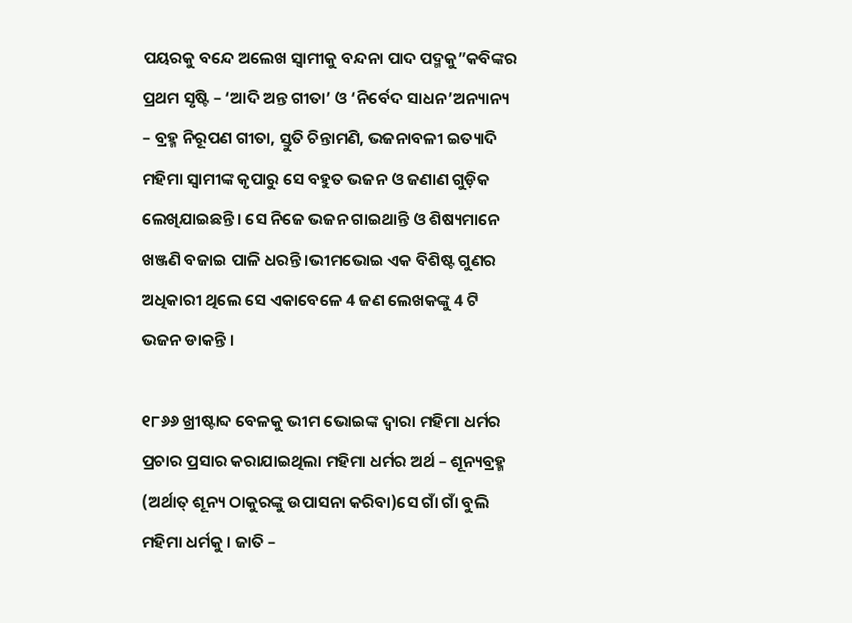ପୟରକୁ ବନ୍ଦେ ଅଲେଖ ସ୍ୱାମୀକୁ ବନ୍ଦନା ପାଦ ପଦ୍ମକୁ”କବିଙ୍କର ପ୍ରଥମ ସୃଷ୍ଟି – ‘ଆଦି ଅନ୍ତ ଗୀତା’ ଓ ‘ନିର୍ବେଦ ସାଧନ’ଅନ୍ୟାନ୍ୟ – ବ୍ରହ୍ମ ନିରୂପଣ ଗୀତା, ସ୍ତୁତି ଚିନ୍ତାମଣି, ଭଜନାବଳୀ ଇତ୍ୟାଦି ମହିମା ସ୍ବାମୀଙ୍କ କୃପାରୁ ସେ ବହୁତ ଭଜନ ଓ ଜଣାଣ ଗୁଡ଼ିକ ଲେଖିଯାଇଛନ୍ତି। ସେ ନିଜେ ଭଜନ ଗାଇଥାନ୍ତି ଓ ଶିଷ୍ୟମାନେ ଖଞ୍ଜଣି ବଜାଇ ପାଳି ଧରନ୍ତି ।ଭୀମଭୋଇ ଏକ ବିଶିଷ୍ଟ ଗୁଣର ଅଧିକାରୀ ଥିଲେ ସେ ଏକାବେଳେ 4 ଜଣ ଲେଖକଙ୍କୁ 4 ଟି ଭଜନ ଡାକନ୍ତି ।

୧୮୬୬ ଖ୍ରୀଷ୍ଟାବ୍ଦ ବେଳକୁ ଭୀମ ଭୋଇଙ୍କ ଦ୍ଵାରା ମହିମା ଧର୍ମର ପ୍ରଚାର ପ୍ରସାର କରାଯାଇଥିଲା ମହିମା ଧର୍ମର ଅର୍ଥ – ଶୂନ୍ୟବ୍ରହ୍ମ (ଅର୍ଥାତ୍ ଶୂନ୍ୟ ଠାକୁରଙ୍କୁ ଉପାସନା କରିବା)ସେ ଗାଁ ଗାଁ ବୁଲି ମହିମା ଧର୍ମକୁ । ଜାତି –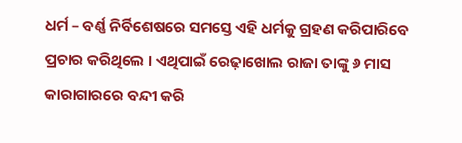ଧର୍ମ – ବର୍ଣ୍ଣ ନିର୍ବିଶେଷରେ ସମସ୍ତେ ଏହି ଧର୍ମକୁ ଗ୍ରହଣ କରିପାରିବେ ପ୍ରଚାର କରିଥିଲେ । ଏଥିପାଇଁ ରେଢ଼ାଖୋଲ ରାଜା ତାଙ୍କୁ ୬ ମାସ କାରାଗାରରେ ବନ୍ଦୀ କରି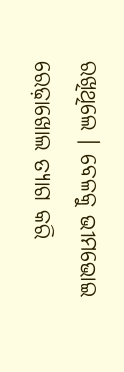ରଖିଥିଲେ । ବେଳକୁ ଭୀମଭୋଇ ରେଢ଼ାଖୋଲ ତ୍ୟାଗ କରି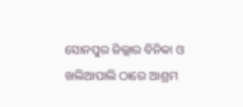ସୋନପୁର ଜିଲ୍ଲାର ବିନିକା ଓ ଖଲିଆପାଲି ଠାରେ ଆଶ୍ରମ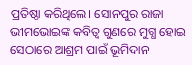ପ୍ରତିଷ୍ଠା କରିଥିଲେ। ସୋନପୁର ରାଜା ଭୀମଭୋଇଙ୍କ କବିତ୍ଵ ଗୁଣରେ ମୁଗ୍ଧ ହୋଇ ସେଠାରେ ଆଶ୍ରମ ପାଇଁ ଭୂମିଦାନ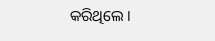କରିଥିଲେ ।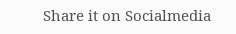Share it on Socialmedia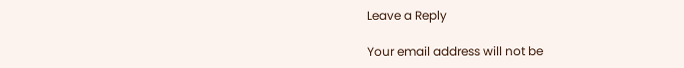Leave a Reply

Your email address will not be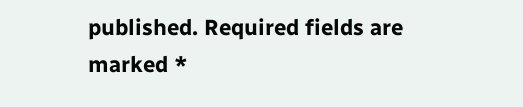published. Required fields are marked *